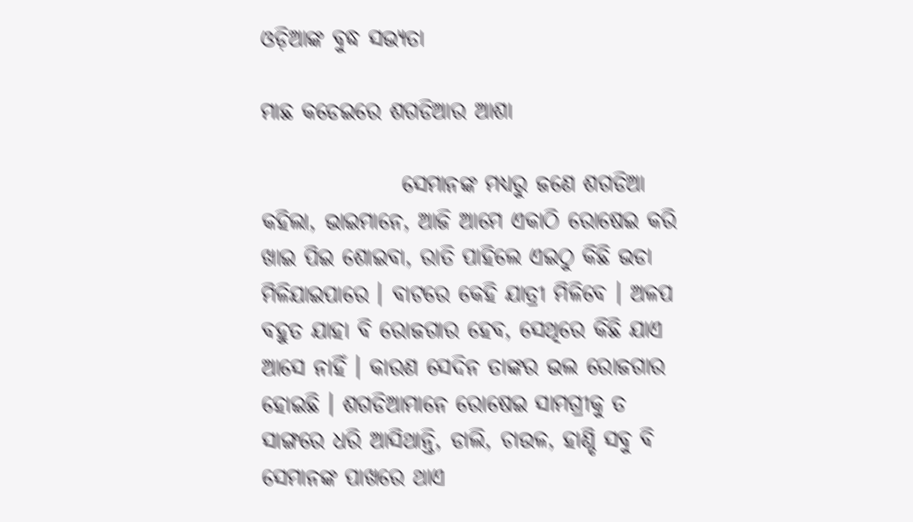ଓଡ଼ିଆଙ୍କ ବୁଦ୍ଧ ସଭ୍ୟତା

ମାଛ କଡେଇରେ ଶଗଡିଆର ଆଶା

                ସେମାନଙ୍କ ମଧ୍ୟରୁ ଜଣେ ଶଗଡିଆ କହିଲା, ଭାଇମାନେ, ଆଜି ଆମେ ଏକାଠି ରୋଷେଇ କରି ଖାଇ ପିଇ ଶୋଇବା, ରାତି ପାହିଲେ ଏଇଠୁ କିଛି ଭଡା ମିଳିଯାଇପାରେ । ବାଟରେ କେହି ଯାତ୍ରୀ ମିଳିବେ । ଅଳପ ବହୁତ ଯାହା ବି ରୋଜଗାର ହେବ, ସେଥିରେ କିଛି ଯାଏ ଆସେ ନାହିଁ । କାରଣ ସେଦିନ ତାଙ୍କର ଭଲ ରୋଜଗାର ହୋଇଛି । ଶଗଡିଆମାନେ ରୋଷେଇ ସାମଗ୍ରୀକୁ ତ ସାଙ୍ଗରେ ଧରି ଆସିଥାନ୍ତି, ଡାଲି, ଚାଉଳ, ହାଣ୍ଡି ସବୁ ବି ସେମାନଙ୍କ ପାଖରେ ଥାଏ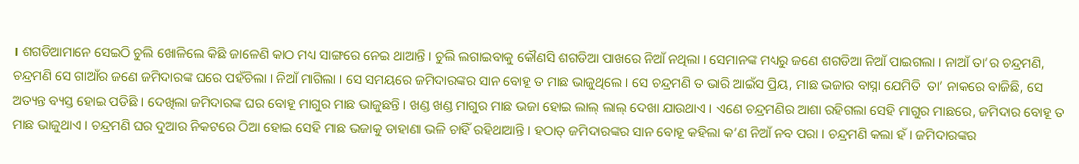। ଶଗଡିଆମାନେ ସେଇଠି ଚୁଲି ଖୋଳିଲେ କିଛି ଜାଳେଣି କାଠ ମଧ୍ୟ ସାଙ୍ଗରେ ନେଇ ଥାଆନ୍ତି । ଚୁଲି ଲଗାଇବାକୁ କୌଣସି ଶଗଡିଆ ପାଖରେ ନିଆଁ ନଥିଲା । ସେମାନଙ୍କ ମଧ୍ୟରୁ ଜଣେ ଶଗଡିଆ ନିଆଁ ପାଇଗଲା । ନାଆଁ ତା’ର ଚନ୍ଦ୍ରମଣି, ଚନ୍ଦ୍ରମଣି ସେ ଗାଆଁର ଜଣେ ଜମିଦାରଙ୍କ ଘରେ ପହଁଚିଲା । ନିଆଁ ମାଗିଲା । ସେ ସମୟରେ ଜମିଦାରଙ୍କର ସାନ ବୋହୂ ତ ମାଛ ଭାଜୁଥିଲେ । ସେ ଚନ୍ଦ୍ରମଣି ତ ଭାରି ଆଇଁସ ପ୍ରିୟ, ମାଛ ଭଜାର ବାସ୍ନା ଯେମିତି  ତା’ ନାକରେ ବାଜିଛି, ସେ ଅତ୍ୟନ୍ତ ବ୍ୟସ୍ତ ହୋଇ ପଡିଛି । ଦେଖିଲା ଜମିଦାରଙ୍କ ଘର ବୋହୂ ମାଗୁର ମାଛ ଭାଜୁଛନ୍ତି । ଖଣ୍ଡ ଖଣ୍ଡ ମାଗୁର ମାଛ ଭଜା ହୋଇ ଲାଲ୍ ଲାଲ୍ ଦେଖା ଯାଉଥାଏ । ଏଣେ ଚନ୍ଦ୍ରମଣିର ଆଶା ରହିଗଲା ସେହି ମାଗୁର ମାଛରେ, ଜମିଦାର ବୋହୂ ତ ମାଛ ଭାଜୁଥାଏ । ଚନ୍ଦ୍ରମଣି ଘର ଦୁଆର ନିକଟରେ ଠିଆ ହୋଇ ସେହି ମାଛ ଭଜାକୁ ଡାହାଣା ଭଳି ଚାହିଁ ରହିଥାଆନ୍ତି । ହଠାତ୍ ଜମିଦାରଙ୍କର ସାନ ବୋହୂ କହିଲା କ’ଣ ନିଆଁ ନବ ପରା । ଚନ୍ଦ୍ରମଣି କଲା ହଁ । ଜମିଦାରଙ୍କର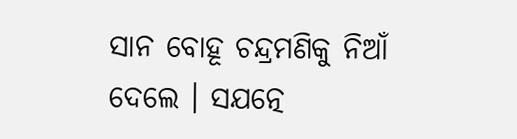ସାନ ବୋହୂ ଚନ୍ଦ୍ରମଣିକୁ ନିଆଁ ଦେଲେ । ସଯତ୍ନେ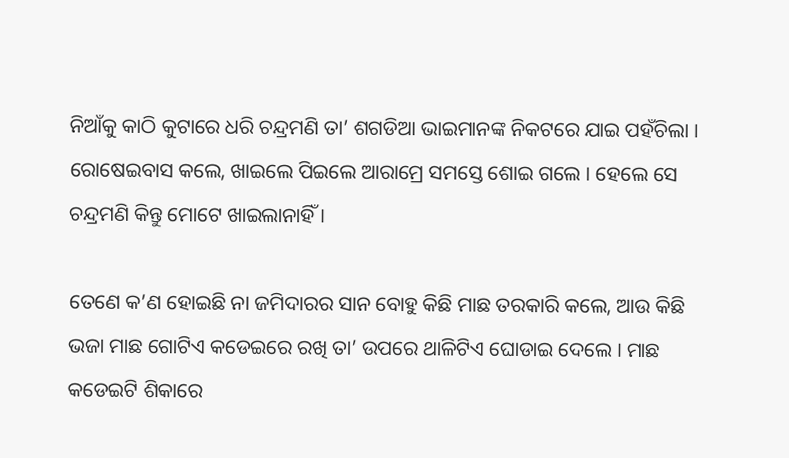ନିଆଁକୁ କାଠି କୁଟାରେ ଧରି ଚନ୍ଦ୍ରମଣି ତା’ ଶଗଡିଆ ଭାଇମାନଙ୍କ ନିକଟରେ ଯାଇ ପହଁଚିଲା । ରୋଷେଇବାସ କଲେ, ଖାଇଲେ ପିଇଲେ ଆରାମ୍ରେ ସମସ୍ତେ ଶୋଇ ଗଲେ । ହେଲେ ସେ ଚନ୍ଦ୍ରମଣି କିନ୍ତୁ ମୋଟେ ଖାଇଲାନାହିଁ ।

ତେଣେ କ’ଣ ହୋଇଛି ନା ଜମିଦାରର ସାନ ବୋହୁ କିଛି ମାଛ ତରକାରି କଲେ, ଆଉ କିଛି ଭଜା ମାଛ ଗୋଟିଏ କଡେଇରେ ରଖି ତା’ ଉପରେ ଥାଳିଟିଏ ଘୋଡାଇ ଦେଲେ । ମାଛ କଡେଇଟି ଶିକାରେ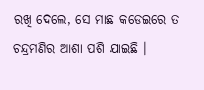ରଖି ଦେଲେ, ସେ ମାଛ କଡେଇରେ ତ ଚନ୍ଦ୍ରମଣିର ଆଶା ପଶି ଯାଇଛି ।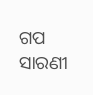ଗପ ସାରଣୀ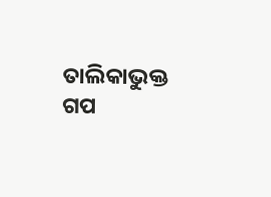ତାଲିକାଭୁକ୍ତ ଗପ